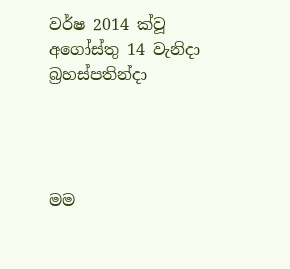වර්ෂ 2014 ක්වූ අගෝස්තු 14 වැනිදා බ්‍රහස්පතින්දා




මම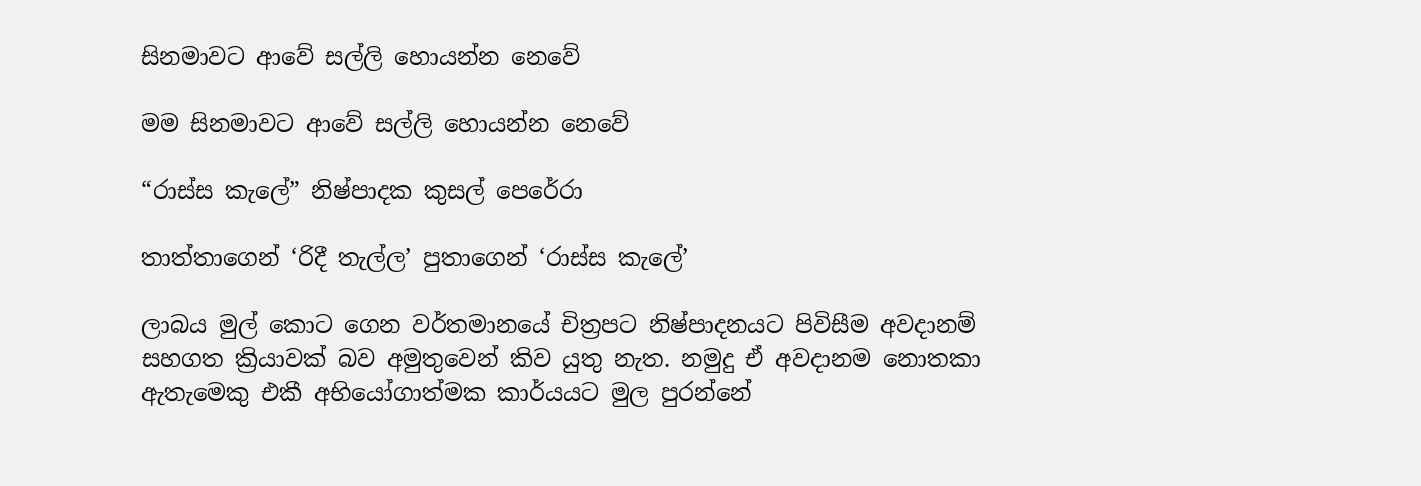සිනමාවට ආවේ සල්ලි හොයන්න නෙවේ

මම සිනමාවට ආවේ සල්ලි හොයන්න නෙවේ

“රාස්ස කැලේ” නිෂ්පාදක කුසල් පෙරේරා

තාත්තාගෙන් ‘රිදී තැල්ල’ පුතාගෙන් ‘රාස්ස කැලේ’

ලාබය මුල් කොට ගෙන වර්තමානයේ චිත්‍රපට නිෂ්පාදනයට පිවිසීම අවදානම් සහගත ක්‍රියාවක් බව අමුතුවෙන් කිව යුතු නැත. නමුදු ඒ අවදානම නොතකා ඇතැමෙකු එකී අභියෝගාත්මක කාර්යයට මුල පුරන්නේ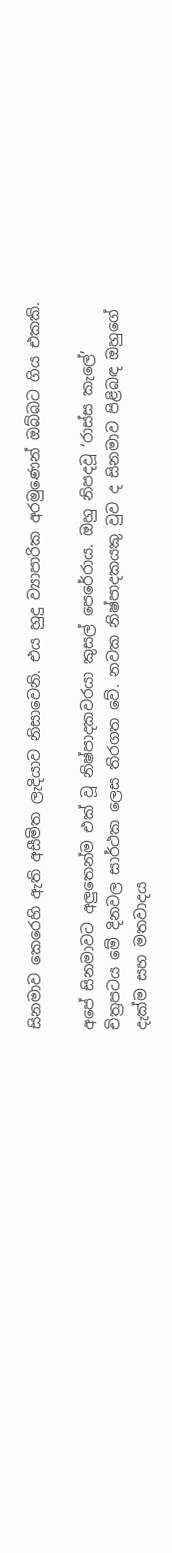සිනමාව කෙරෙහි ඇති අසීමිත ලැදියාව නිසාවෙනි. එය හුදු ව්‍යාපාරික අරමුණෙන් ඔබ්බට ගිය එකකි.

අපේ සිනමාවට අලුතෙන්ම එක් වූ නිෂ්පාදකවරයා කුසල් පෙරේරාය. ඔහු නිපදවූ ‘රාස්ස කැලේ’ චිත්‍රපටය මේ දිනවල සාර්ථක ලෙස තිරගත වේ. නවක නිෂ්පාදකයකු වුව ද සිනමාව පිළිබඳ ඔහුගේ දැක්ම සහ මතවාදය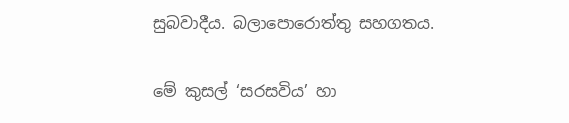සුබවාදීය. බලාපොරොත්තු සහගතය.

මේ කුසල් ‘සරසවිය’ හා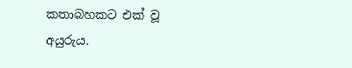කතාබහකට එක් වූ අයුරුය.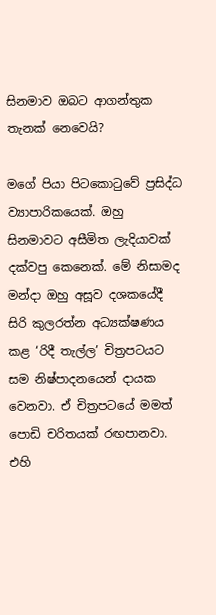සිනමාව ඔබට ආගන්තුක තැනක් නෙවෙයි?

මගේ පියා පිටකොටුවේ ප්‍රසිද්ධ ව්‍යාපාරිකයෙක්. ඔහු සිනමාවට අසීමිත ලැදියාවක් දක්වපු කෙනෙක්. මේ නිසාමද මන්දා ඔහු අසූව දශකයේදී සිරි කුලරත්න අධ්‍යක්ෂණය කළ ‘රිදී තැල්ල’ චිත්‍රපටයට සම නිෂ්පාදනයෙන් දායක වෙනවා. ඒ චිත්‍රපටයේ මමත් පොඩි චරිතයක් රඟපානවා. එහි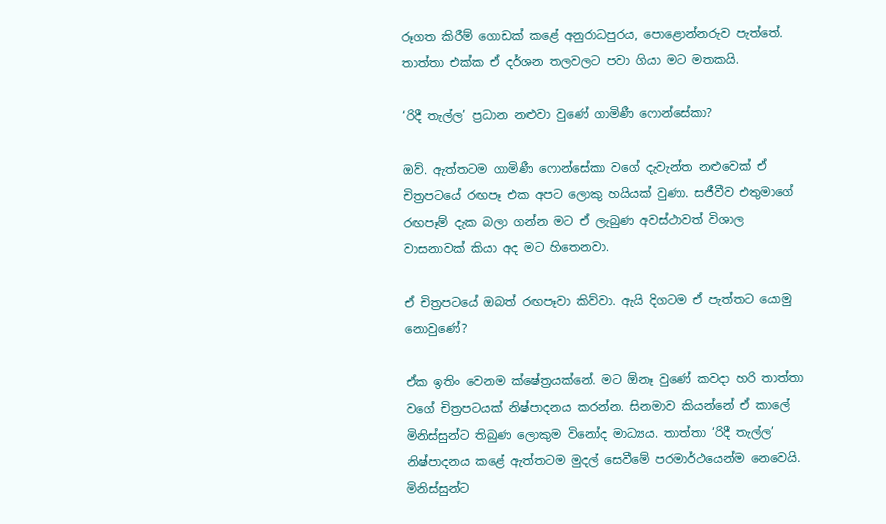රූගත කිරීම් ගොඩක් කළේ අනුරාධපුරය, පොළොන්නරුව පැත්තේ. තාත්තා එක්ක ඒ දර්ශන තලවලට පවා ගියා මට මතකයි.

‘රිදී තැල්ල’ ප්‍රධාන නළුවා වුණේ ගාමිණී ෆොන්සේකා?

ඔව්. ඇත්තටම ගාමිණී ෆොන්සේකා වගේ දැවැන්ත නළුවෙක් ඒ චිත්‍රපටයේ රඟපෑ එක අපට ලොකු හයියක් වුණා. සජීවීව එතුමාගේ රඟපෑම් දැක බලා ගන්න මට ඒ ලැබුණ අවස්ථාවත් විශාල වාසනාවක් කියා අද මට හිතෙනවා.

ඒ චිත්‍රපටයේ ඔබත් රඟපෑවා කිව්වා. ඇයි දිගටම ඒ පැත්තට යොමු නොවුණේ?

ඒක ඉතිං වෙනම ක්ෂේත්‍රයක්නේ. මට ඕනෑ වුණේ කවදා හරි තාත්තා වගේ චිත්‍රපටයක් නිෂ්පාදනය කරන්න. සිනමාව කියන්නේ ඒ කාලේ මිනිස්සුන්ට තිබුණ ලොකුම විනෝද මාධ්‍යය. තාත්තා ‘රිදී තැල්ල’ නිෂ්පාදනය කළේ ඇත්තටම මුදල් සෙවීමේ පරමාර්ථයෙන්ම නෙවෙයි. මිනිස්සුන්ට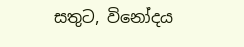සතුට, විනෝදය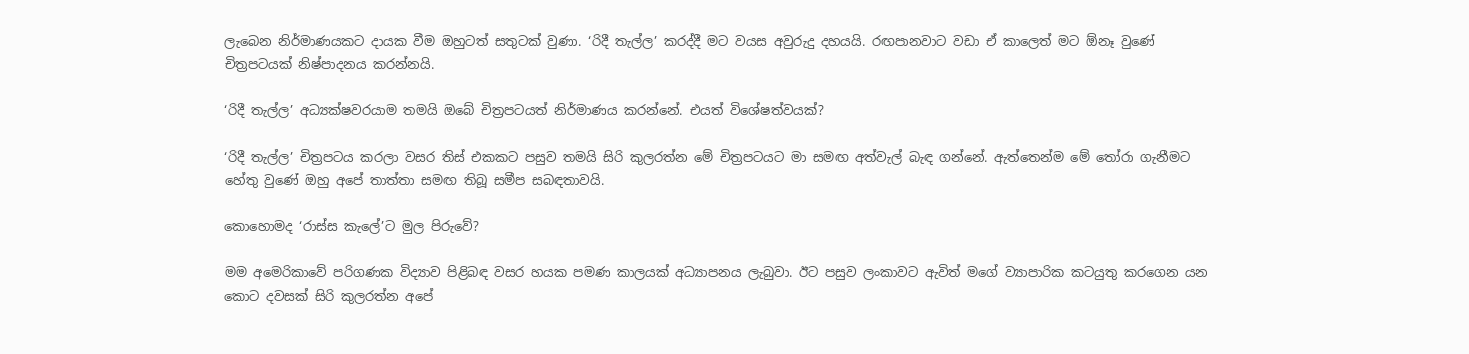ලැබෙන නිර්මාණයකට දායක වීම ඔහුටත් සතුටක් වුණා. ‘රිදී තැල්ල’ කරද්දී මට වයස අවුරුදු දහයයි. රඟපානවාට වඩා ඒ කාලෙත් මට ඕනෑ වුණේ චිත්‍රපටයක් නිෂ්පාදනය කරන්නයි.

‘රිදී තැල්ල’ අධ්‍යක්ෂවරයාම තමයි ඔබේ චිත්‍රපටයත් නිර්මාණය කරන්නේ. එයත් විශේෂත්වයක්?

‘රිදී තැල්ල’ චිත්‍රපටය කරලා වසර තිස් එකකට පසුව තමයි සිරි කුලරත්න මේ චිත්‍රපටයට මා සමඟ අත්වැල් බැඳ ගන්නේ. ඇත්තෙන්ම මේ තෝරා ගැනීමට හේතු වුණේ ඔහු අපේ තාත්තා සමඟ තිබූ සමීප සබඳතාවයි.

කොහොමද ‘රාස්ස කැලේ’ට මුල පිරුවේ?

මම අමෙරිකාවේ පරිගණක විද්‍යාව පිළිබඳ වසර හයක පමණ කාලයක් අධ්‍යාපනය ලැබුවා. ඊට පසුව ලංකාවට ඇවිත් මගේ ව්‍යාපාරික කටයුතු කරගෙන යන කොට දවසක් සිරි කුලරත්න අපේ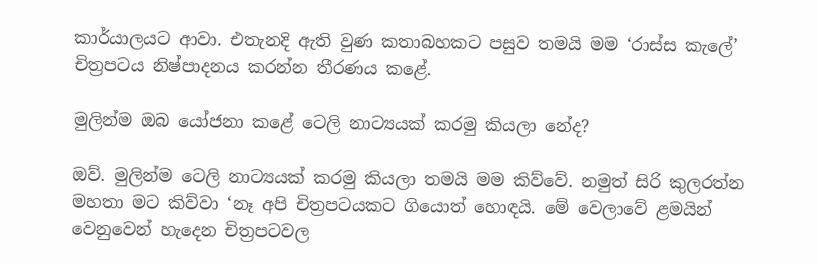කාර්යාලයට ආවා. එතැනදි ඇති වුණ කතාබහකට පසුව තමයි මම ‘රාස්ස කැලේ’ චිත්‍රපටය නිෂ්පාදනය කරන්න තීරණය කළේ.

මුලින්ම ඔබ යෝජනා කළේ ටෙලි නාට්‍යයක් කරමු කියලා නේද?

ඔව්. මුලින්ම ටෙලි නාට්‍යයක් කරමු කියලා තමයි මම කිව්වේ. නමුත් සිරි කුලරත්න මහතා මට කිව්වා ‘නෑ අපි චිත්‍රපටයකට ගියොත් හොඳයි. මේ වෙලාවේ ළමයින් වෙනුවෙන් හැදෙන චිත්‍රපටවල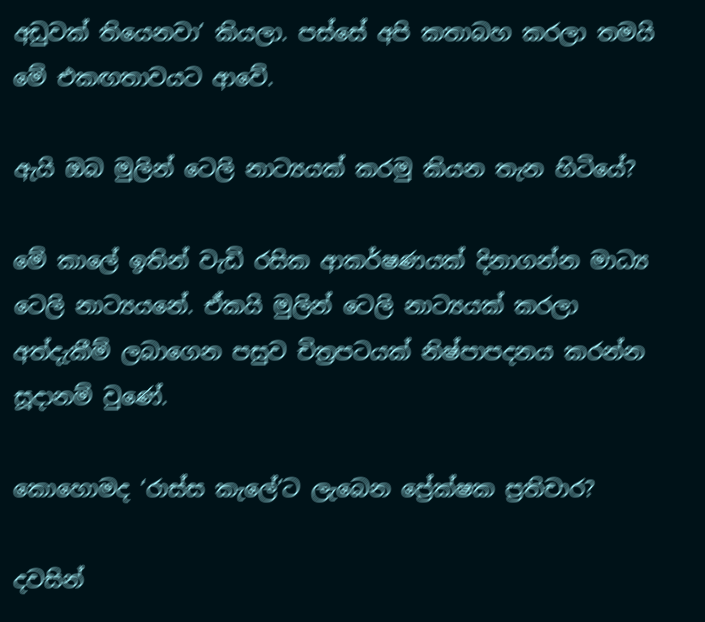අඩුවක් තියෙනවා’ කියලා. පස්සේ අපි කතාබහ කරලා තමයි මේ එකඟතාවයට ආවේ.

ඇයි ඔබ මුලින් ටෙලි නාට්‍යයක් කරමු කියන තැන හිටියේ?

මේ කාලේ ඉතින් වැඩි රසික ආකර්ෂණයක් දිනාගන්න මාධ්‍ය ටෙලි නාට්‍යයනේ. ඒකයි මුලින් ටෙලි නාට්‍යයක් කරලා අත්දැකීම් ලබාගෙන පසුව චිත්‍රපටයක් නිෂ්පාපදනය කරන්න සූදානම් වුණේ.

කොහොමද ‘රාස්ස කැලේ’ට ලැබෙන ප්‍රේක්ෂක ප්‍රතිචාර?

දවසින්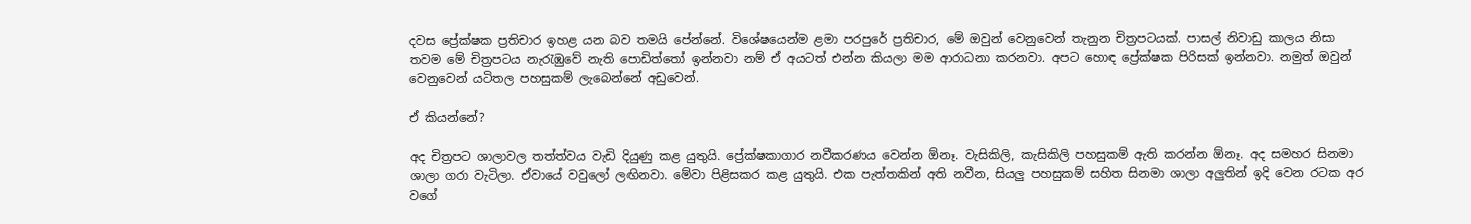දවස ප්‍රේක්ෂක ප්‍රතිචාර ඉහළ යන බව තමයි පේන්නේ. විශේෂයෙන්ම ළමා පරපුරේ ප්‍රතිචාර, මේ ඔවුන් වෙනුවෙන් තැනුන චිත්‍රපටයක්. පාසල් නිවාඩු කාලය නිසා තවම මේ චිත්‍රපටය නැරැඹුවේ නැති පොඩිත්තෝ ඉන්නවා නම් ඒ අයටත් එන්න කියලා මම ආරාධනා කරනවා. අපට හොඳ ප්‍රේක්ෂක පිරිසක් ඉන්නවා. නමුත් ඔවුන් වෙනුවෙන් යටිතල පහසුකම් ලැබෙන්නේ අඩුවෙන්.

ඒ කියන්නේ?

අද චිත්‍රපට ශාලාවල තත්ත්වය වැඩි දියුණු කළ යුතුයි. ප්‍රේක්ෂකාගාර නවීකරණය වෙන්න ඕනෑ. වැසිකිලි, කැසිකිලි පහසුකම් ඇති කරන්න ඕනෑ. අද සමහර සිනමා ශාලා ගරා වැටිලා. ඒවායේ වවුලෝ ලඟිනවා. මේවා පිළිසකර කළ යුතුයි. එක පැත්තකින් අති නවීන, සියලු පහසුකම් සහිත සිනමා ශාලා අලුතින් ඉදි වෙන රටක අර වගේ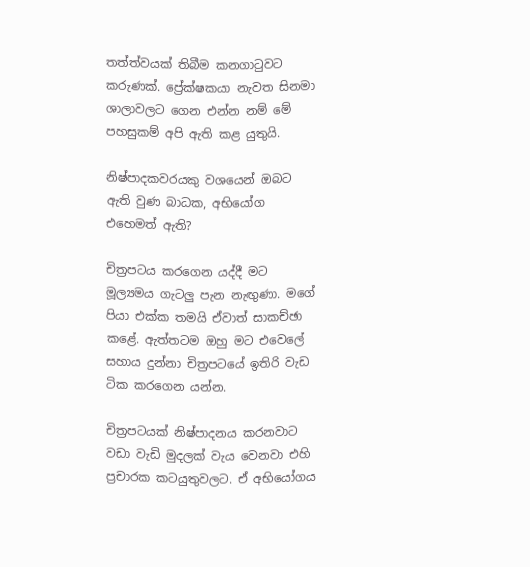තත්ත්වයක් තිබීම කනගාටුවට කරුණක්. ප්‍රේක්ෂකයා නැවත සිනමා ශාලාවලට ගෙන එන්න නම් මේ පහසුකම් අපි ඇති කළ යුතුයි.

නිෂ්පාදකවරයකු වශයෙන් ඔබට ඇති වුණ බාධක, අභියෝග එහෙමත් ඇති?

චිත්‍රපටය කරගෙන යද්දී මට මූල්‍යමය ගැටලු පැන නැඟුණා. මගේ පියා එක්ක තමයි ඒවාත් සාකච්ඡා කළේ. ඇත්තටම ඔහු මට එවෙලේ සහාය දුන්නා චිත්‍රපටයේ ඉතිරි වැඩ ටික කරගෙන යන්න.

චිත්‍රපටයක් නිෂ්පාදනය කරනවාට වඩා වැඩි මුදලක් වැය වෙනවා එහි ප්‍රචාරක කටයුතුවලට. ඒ අභියෝගය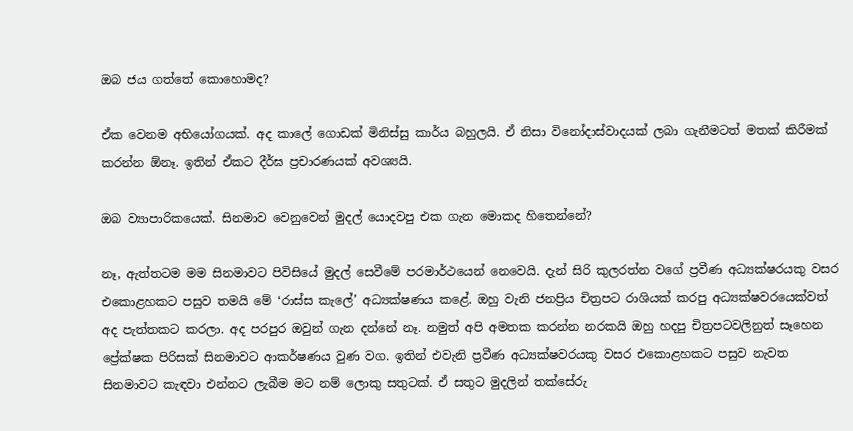ඔබ ජය ගත්තේ කොහොමද?

ඒක වෙනම අභියෝගයක්. අද කාලේ ගොඩක් මිනිස්සු කාර්ය බහුලයි. ඒ නිසා විනෝදාස්වාදයක් ලබා ගැනීමටත් මතක් කිරීමක් කරන්න ඕනෑ. ඉතින් ඒකට දීර්ඝ ප්‍රචාරණයක් අවශ්‍යයි.

ඔබ ව්‍යාපාරිකයෙක්. සිනමාව වෙනුවෙන් මුදල් යොදවපු එක ගැන මොකද හිතෙන්නේ?

නෑ, ඇත්තටම මම සිනමාවට පිවිසියේ මුදල් සෙවීමේ පරමාර්ථයෙන් නෙවෙයි. දැන් සිරි කුලරත්න වගේ ප්‍රවීණ අධ්‍යක්ෂරයකු වසර එකොළහකට පසුව තමයි මේ ‘රාස්ස කැලේ’ අධ්‍යක්ෂණය කළේ. ඔහු වැනි ජනප්‍රිය චිත්‍රපට රාශියක් කරපු අධ්‍යක්ෂවරයෙක්වත් අද පැත්තකට කරලා. අද පරපුර ඔවුන් ගැන දන්නේ නෑ. නමුත් අපි අමතක කරන්න නරකයි ඔහු හදපු චිත්‍රපටවලිනුත් සෑහෙන ප්‍රේක්ෂක පිරිසක් සිනමාවට ආකර්ෂණය වුණ වග. ඉතින් එවැනි ප්‍රවීණ අධ්‍යක්ෂවරයකු වසර එකොළහකට පසුව නැවත සිනමාවට කැඳවා එන්නට ලැබීම මට නම් ලොකු සතුටක්. ඒ සතුට මුදලින් තක්සේරු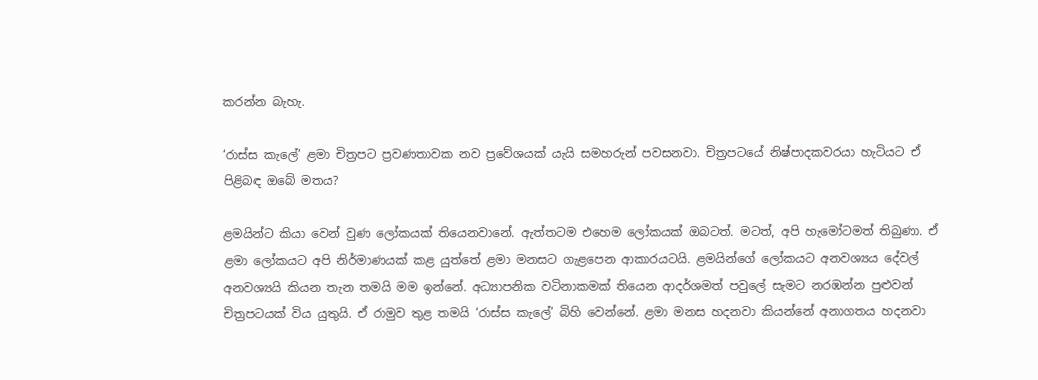කරන්න බැහැ.

‘රාස්ස කැලේ’ ළමා චිත්‍රපට ප්‍රවණතාවක නව ප්‍රවේශයක් යැයි සමහරුන් පවසනවා. චිත්‍රපටයේ නිෂ්පාදකවරයා හැටියට ඒ පිළිබඳ ඔබේ මතය?

ළමයින්ට කියා වෙන් වුණ ලෝකයක් තියෙනවානේ. ඇත්තටම එහෙම ලෝකයක් ඔබටත්. මටත්, අපි හැමෝටමත් තිබුණා. ඒ ළමා ලෝකයට අපි නිර්මාණයක් කළ යුත්තේ ළමා මනසට ගැළපෙන ආකාරයටයි. ළමයින්ගේ ලෝකයට අනවශ්‍යය දේවල් අනවශ්‍යයි කියන තැන තමයි මම ඉන්නේ. අධ්‍යාපනික වටිනාකමක් තියෙන ආදර්ශමත් පවුලේ සැමට නරඹන්න පුළුවන් චිත්‍රපටයක් විය යුතුයි. ඒ රාමුව තුළ තමයි ‘රාස්ස කැලේ’ බිහි වෙන්නේ. ළමා මනස හදනවා කියන්නේ අනාගතය හදනවා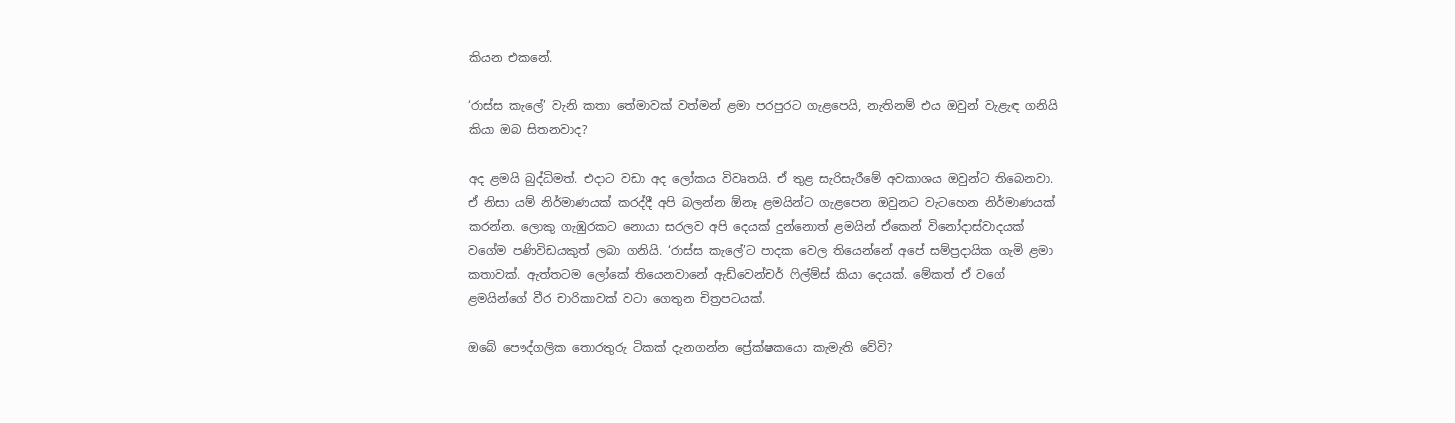කියන එකනේ.

‘රාස්ස කැලේ’ වැනි කතා තේමාවක් වත්මන් ළමා පරපුරට ගැළපෙයි, නැතිනම් එය ඔවුන් වැළැඳ ගනියි කියා ඔබ සිතනවාද?

අද ළමයි බුද්ධිමත්. එදාට වඩා අද ලෝකය විවෘතයි. ඒ තුළ සැරිසැරීමේ අවකාශය ඔවුන්ට තිබෙනවා. ඒ නිසා යම් නිර්මාණයක් කරද්දී අපි බලන්න ඕනෑ ළමයින්ට ගැළපෙන ඔවුනට වැටහෙන නිර්මාණයක් කරන්න. ලොකු ගැඹුරකට නොයා සරලව අපි දෙයක් දුන්නොත් ළමයින් ඒකෙන් විනෝදාස්වාදයක් වගේම පණිවිඩයකුත් ලබා ගනියි. ‘රාස්ස කැලේ’ට පාදක වෙල තියෙන්නේ අපේ සම්ප්‍රදායික ගැමි ළමා කතාවක්. ඇත්තටම ලෝකේ තියෙනවානේ ඇඩ්වෙන්චර් ෆිල්ම්ස් කියා දෙයක්. මේකත් ඒ වගේ ළමයින්ගේ වීර චාරිකාවක් වටා ගෙතුන චිත්‍රපටයක්.

ඔබේ පෞද්ගලික තොරතුරු ටිකක් දැනගන්න ප්‍රේක්ෂකයො කැමැති වේවි?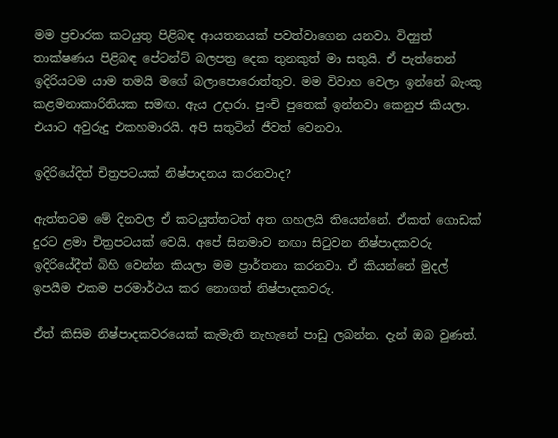මම ප්‍රචාරක කටයුතු පිළිබඳ ආයතනයක් පවත්වාගෙන යනවා. විද්‍යුත් තාක්ෂණය පිළිබඳ පේටන්ට් බලපත්‍ර දෙක තුනකුත් මා සතුයි. ඒ පැත්තෙන් ඉදිරියටම යාම තමයි මගේ බලාපොරොත්තුව. මම විවාහ වෙලා ඉන්නේ බැංකු කළමනාකාරිනියක සමඟ. ඇය උදාරා. පුංචි පුතෙක් ඉන්නවා කෙනුජ කියලා. එයාට අවුරුදු එකහමාරයි. අපි සතුටින් ජීවත් වෙනවා.

ඉදිරියේදිත් චිත්‍රපටයක් නිෂ්පාදනය කරනවාද?

ඇත්තටම මේ දිනවල ඒ කටයුත්තටත් අත ගහලයි තියෙන්නේ. ඒකත් ගොඩක් දුරට ළමා චිත්‍රපටයක් වෙයි. අපේ සිනමාව නඟා සිටුවන නිෂ්පාදකවරු ඉදිරියේදීත් බිහි වෙන්න කියලා මම ප්‍රාර්තනා කරනවා. ඒ කියන්නේ මුදල් ඉපයීම එකම පරමාර්ථය කර නොගත් නිෂ්පාදකවරු.

ඒත් කිසිම නිෂ්පාදකවරයෙක් කැමැති නැහැනේ පාඩු ලබන්න. දැන් ඔබ වුණත්.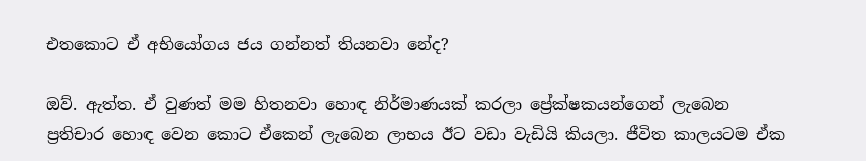එතකොට ඒ අභියෝගය ජය ගන්නත් තියනවා නේද?

ඔව්. ඇත්ත. ඒ වුණත් මම හිතනවා හොඳ නිර්මාණයක් කරලා ප්‍රේක්ෂකයන්ගෙන් ලැබෙන ප්‍රතිචාර හොඳ වෙන කොට ඒකෙන් ලැබෙන ලාභය ඊට වඩා වැඩියි කියලා. ජීවිත කාලයටම ඒක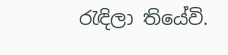රැඳිලා තියේවි.